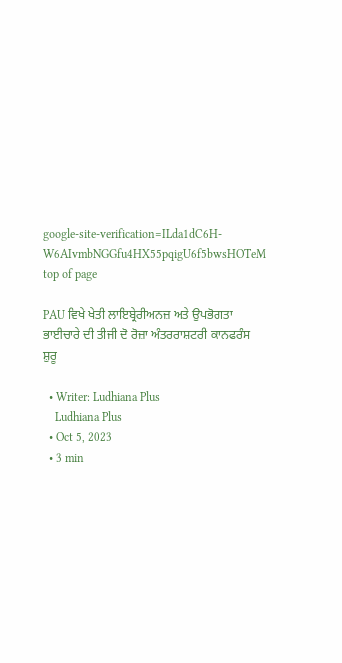google-site-verification=ILda1dC6H-W6AIvmbNGGfu4HX55pqigU6f5bwsHOTeM
top of page

PAU ਵਿਖੇ ਖੇਤੀ ਲਾਇਬ੍ਰੇਰੀਅਨਜ਼ ਅਤੇ ਉਪਭੋਗਤਾ ਭਾਈਚਾਰੇ ਦੀ ਤੀਜੀ ਦੋ ਰੋਜ਼ਾ ਅੰਤਰਰਾਸ਼ਟਰੀ ਕਾਨਫਰੰਸ ਸ਼ੁਰੂ

  • Writer: Ludhiana Plus
    Ludhiana Plus
  • Oct 5, 2023
  • 3 min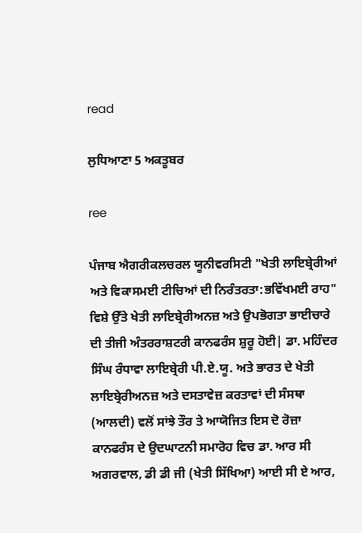read

ਲੁਧਿਆਣਾ 5 ਅਕਤੂਬਰ

ree

ਪੰਜਾਬ ਐਗਰੀਕਲਚਰਲ ਯੂਨੀਵਰਸਿਟੀ "ਖੇਤੀ ਲਾਇਬ੍ਰੇਰੀਆਂ ਅਤੇ ਵਿਕਾਸਮਈ ਟੀਚਿਆਂ ਦੀ ਨਿਰੰਤਰਤਾ:ਭਵਿੱਖਮਈ ਰਾਹ" ਵਿਸ਼ੇ ਉੱਤੇ ਖੇਤੀ ਲਾਇਬ੍ਰੇਰੀਅਨਜ਼ ਅਤੇ ਉਪਭੋਗਤਾ ਭਾਈਚਾਰੇ ਦੀ ਤੀਜੀ ਅੰਤਰਰਾਸ਼ਟਰੀ ਕਾਨਫਰੰਸ ਸ਼ੁਰੂ ਹੋਈ| ਡਾ. ਮਹਿੰਦਰ ਸਿੰਘ ਰੰਧਾਵਾ ਲਾਇਬ੍ਰੇਰੀ ਪੀ.ਏ.ਯੂ. ਅਤੇ ਭਾਰਤ ਦੇ ਖੇਤੀ ਲਾਇਬ੍ਰੇਰੀਅਨਜ਼ ਅਤੇ ਦਸਤਾਵੇਜ਼ ਕਰਤਾਵਾਂ ਦੀ ਸੰਸਥਾ (ਆਲਦੀ) ਵਲੋਂ ਸਾਂਝੇ ਤੌਰ ਤੇ ਆਯੋਜਿਤ ਇਸ ਦੋ ਰੋਜ਼ਾ ਕਾਨਫਰੰਸ ਦੇ ਉਦਘਾਟਨੀ ਸਮਾਰੋਹ ਵਿਚ ਡਾ. ਆਰ ਸੀ ਅਗਰਵਾਲ, ਡੀ ਡੀ ਜੀ (ਖੇਤੀ ਸਿੱਖਿਆ) ਆਈ ਸੀ ਏ ਆਰ,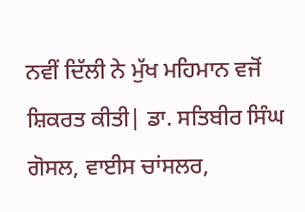ਨਵੀਂ ਦਿੱਲੀ ਨੇ ਮੁੱਖ ਮਹਿਮਾਨ ਵਜੋਂ ਸ਼ਿਕਰਤ ਕੀਤੀ| ਡਾ. ਸਤਿਬੀਰ ਸਿੰਘ ਗੋਸਲ, ਵਾਈਸ ਚਾਂਸਲਰ,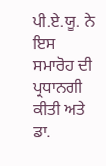ਪੀ.ਏ.ਯੂ. ਨੇ ਇਸ ਸਮਾਰੋਹ ਦੀ ਪ੍ਰਧਾਨਗੀ ਕੀਤੀ ਅਤੇ ਡਾ.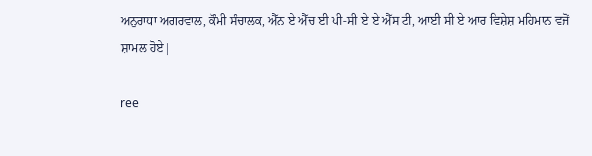ਅਨੁਰਾਧਾ ਅਗਰਵਾਲ, ਕੌਮੀ ਸੰਚਾਲਕ, ਐੱਨ ਏ ਐੱਚ ਈ ਪੀ-ਸੀ ਏ ਏ ਐੱਸ ਟੀ, ਆਈ ਸੀ ਏ ਆਰ ਵਿਸ਼ੇਸ਼ ਮਹਿਮਾਨ ਵਜੋਂ ਸ਼ਾਮਲ ਹੋਏ|

ree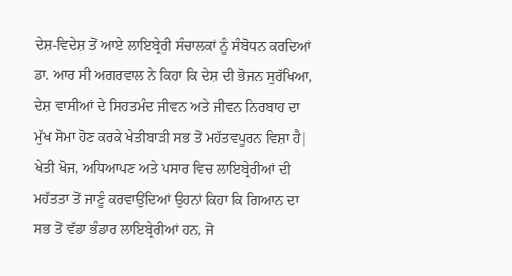ਦੇਸ਼-ਵਿਦੇਸ਼ ਤੋਂ ਆਏ ਲਾਇਬ੍ਰੇਰੀ ਸੰਚਾਲਕਾਂ ਨੂੰ ਸੰਬੋਧਨ ਕਰਦਿਆਂ ਡਾ. ਆਰ ਸੀ ਅਗਰਵਾਲ ਨੇ ਕਿਹਾ ਕਿ ਦੇਸ਼ ਦੀ ਭੋਜਨ ਸੁਰੱਖਿਆ, ਦੇਸ਼ ਵਾਸੀਆਂ ਦੇ ਸਿਹਤਮੰਦ ਜੀਵਨ ਅਤੇ ਜੀਵਨ ਨਿਰਬਾਹ ਦਾ ਮੁੱਖ ਸੋਮਾ ਹੋਣ ਕਰਕੇ ਖੇਤੀਬਾੜੀ ਸਭ ਤੋਂ ਮਹੱਤਵਪੂਰਨ ਵਿਸ਼ਾ ਹੈ| ਖੇਤੀ ਖੋਜ, ਅਧਿਆਪਣ ਅਤੇ ਪਸਾਰ ਵਿਚ ਲਾਇਬ੍ਰੇਰੀਆਂ ਦੀ ਮਹੱਤਤਾ ਤੋਂ ਜਾਣੂੰ ਕਰਵਾਉਂਦਿਆਂ ਉਹਨਾਂ ਕਿਹਾ ਕਿ ਗਿਆਨ ਦਾ ਸਭ ਤੋਂ ਵੱਡਾ ਭੰਡਾਰ ਲਾਇਬ੍ਰੇਰੀਆਂ ਹਨ, ਜੋ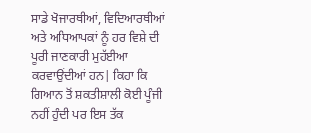ਸਾਡੇ ਖੋਜਾਰਥੀਆਂ, ਵਿਦਿਆਰਥੀਆਂ ਅਤੇ ਅਧਿਆਪਕਾਂ ਨੂੰ ਹਰ ਵਿਸ਼ੇ ਦੀ ਪੂਰੀ ਜਾਣਕਾਰੀ ਮੁਹੱਈਆ ਕਰਵਾਉਂਦੀਆਂ ਹਨ| ਕਿਹਾ ਕਿ ਗਿਆਨ ਤੋਂ ਸ਼ਕਤੀਸ਼ਾਲੀ ਕੋਈ ਪੂੰਜੀ ਨਹੀਂ ਹੁੰਦੀ ਪਰ ਇਸ ਤੱਕ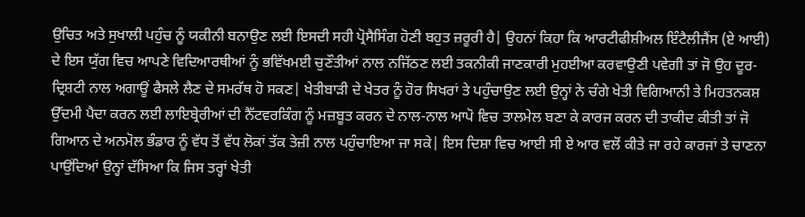ਉਚਿਤ ਅਤੇ ਸੁਖਾਲੀ ਪਹੁੰਚ ਨੂੰ ਯਕੀਨੀ ਬਨਾਉਣ ਲਈ ਇਸਦੀ ਸਹੀ ਪ੍ਰੋਸੈਸਿੰਗ ਹੋਣੀ ਬਹੁਤ ਜ਼ਰੂਰੀ ਹੈ| ਉਹਨਾਂ ਕਿਹਾ ਕਿ ਆਰਟੀਫੀਸ਼ੀਅਲ ਇੰਟੈਲੀਜੈਂਸ (ਏ ਆਈ) ਦੇ ਇਸ ਯੁੱਗ ਵਿਚ ਆਪਣੇ ਵਿਦਿਆਰਥੀਆਂ ਨੂੰ ਭਵਿੱਖਮਈ ਚੁਣੌਤੀਆਂ ਨਾਲ ਨਜਿੱਠਣ ਲਈ ਤਕਨੀਕੀ ਜਾਣਕਾਰੀ ਮੁਹਈਆ ਕਰਵਾਉਣੀ ਪਵੇਗੀ ਤਾਂ ਜੋ ਉਹ ਦੂਰ-ਦ੍ਰਿਸ਼ਟੀ ਨਾਲ ਅਗਾਊਂ ਫੈਸਲੇ ਲੈਣ ਦੇ ਸਮਰੱਥ ਹੋ ਸਕਣ| ਖੇਤੀਬਾੜੀ ਦੇ ਖੇਤਰ ਨੂੰ ਹੋਰ ਸਿਖਰਾਂ ਤੇ ਪਹੁੰਚਾਉਣ ਲਈ ਉਨ੍ਹਾਂ ਨੇ ਚੰਗੇ ਖੇਤੀ ਵਿਗਿਆਨੀ ਤੇ ਮਿਹਤਨਕਸ਼ ਉੱਦਮੀ ਪੈਦਾ ਕਰਨ ਲਈ ਲਾਇਬ੍ਰੇਰੀਆਂ ਦੀ ਨੈੱਟਵਰਕਿੰਗ ਨੂੰ ਮਜ਼ਬੂਤ ਕਰਨ ਦੇ ਨਾਲ-ਨਾਲ ਆਪੋ ਵਿਚ ਤਾਲਮੇਲ ਬਣਾ ਕੇ ਕਾਰਜ ਕਰਨ ਦੀ ਤਾਕੀਦ ਕੀਤੀ ਤਾਂ ਜੋ ਗਿਆਨ ਦੇ ਅਨਮੋਲ ਭੰਡਾਰ ਨੂੰ ਵੱਧ ਤੋਂ ਵੱਧ ਲੋਕਾਂ ਤੱਕ ਤੇਜ਼ੀ ਨਾਲ ਪਹੁੰਚਾਇਆ ਜਾ ਸਕੇ| ਇਸ ਦਿਸ਼ਾ ਵਿਚ ਆਈ ਸੀ ਏ ਆਰ ਵਲੋਂ ਕੀਤੇ ਜਾ ਰਹੇ ਕਾਰਜਾਂ ਤੇ ਚਾਣਨਾ ਪਾਉਂਦਿਆਂ ਉਨ੍ਹਾਂ ਦੱਸਿਆ ਕਿ ਜਿਸ ਤਰ੍ਹਾਂ ਖੇਤੀ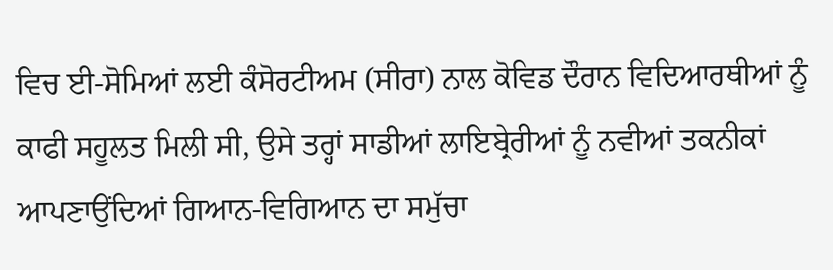ਵਿਚ ਈ-ਸੋਮਿਆਂ ਲਈ ਕੰਸੋਰਟੀਅਮ (ਸੀਰਾ) ਨਾਲ ਕੋਵਿਡ ਦੌਰਾਨ ਵਿਦਿਆਰਥੀਆਂ ਨੂੰ ਕਾਫੀ ਸਹੂਲਤ ਮਿਲੀ ਸੀ, ਉਸੇ ਤਰ੍ਹਾਂ ਸਾਡੀਆਂ ਲਾਇਬ੍ਰੇਰੀਆਂ ਨੂੰ ਨਵੀਆਂ ਤਕਨੀਕਾਂ ਆਪਣਾਉਂਦਿਆਂ ਗਿਆਨ-ਵਿਗਿਆਨ ਦਾ ਸਮੁੱਚਾ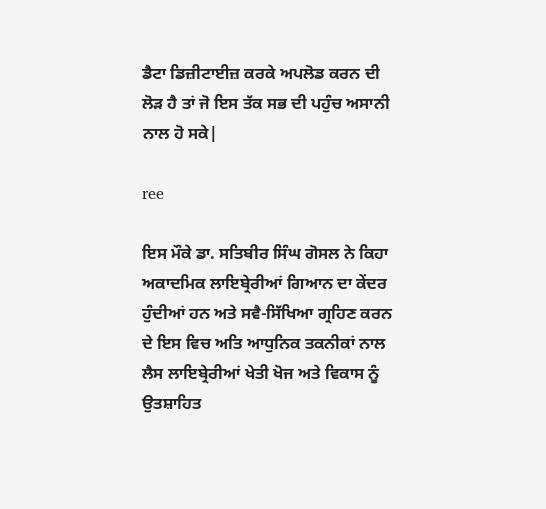ਡੈਟਾ ਡਿਜ਼ੀਟਾਈਜ਼ ਕਰਕੇ ਅਪਲੋਡ ਕਰਨ ਦੀ ਲੋੜ ਹੈ ਤਾਂ ਜੋ ਇਸ ਤੱਕ ਸਭ ਦੀ ਪਹੁੰਚ ਅਸਾਨੀ ਨਾਲ ਹੋ ਸਕੇ|

ree

ਇਸ ਮੌਕੇ ਡਾ. ਸਤਿਬੀਰ ਸਿੰਘ ਗੋਸਲ ਨੇ ਕਿਹਾ ਅਕਾਦਮਿਕ ਲਾਇਬ੍ਰੇਰੀਆਂ ਗਿਆਨ ਦਾ ਕੇਂਦਰ ਹੁੰਦੀਆਂ ਹਨ ਅਤੇ ਸਵੈ-ਸਿੱਖਿਆ ਗ੍ਰਹਿਣ ਕਰਨ ਦੇ ਇਸ ਵਿਚ ਅਤਿ ਆਧੁਨਿਕ ਤਕਨੀਕਾਂ ਨਾਲ ਲੈਸ ਲਾਇਬ੍ਰੇਰੀਆਂ ਖੇਤੀ ਖੋਜ ਅਤੇ ਵਿਕਾਸ ਨੂੰ ਉਤਸ਼ਾਹਿਤ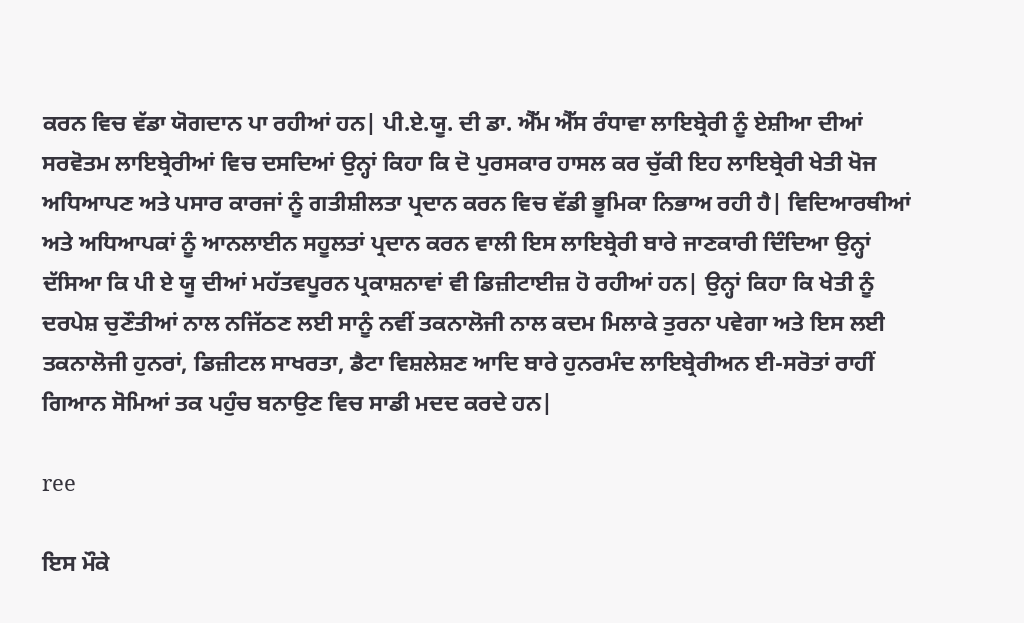ਕਰਨ ਵਿਚ ਵੱਡਾ ਯੋਗਦਾਨ ਪਾ ਰਹੀਆਂ ਹਨ| ਪੀ.ਏ.ਯੂ. ਦੀ ਡਾ. ਐੱਮ ਐੱਸ ਰੰਧਾਵਾ ਲਾਇਬ੍ਰੇਰੀ ਨੂੰ ਏਸ਼ੀਆ ਦੀਆਂ ਸਰਵੋਤਮ ਲਾਇਬ੍ਰੇਰੀਆਂ ਵਿਚ ਦਸਦਿਆਂ ਉਨ੍ਹਾਂ ਕਿਹਾ ਕਿ ਦੋ ਪੁਰਸਕਾਰ ਹਾਸਲ ਕਰ ਚੁੱਕੀ ਇਹ ਲਾਇਬ੍ਰੇਰੀ ਖੇਤੀ ਖੋਜ ਅਧਿਆਪਣ ਅਤੇ ਪਸਾਰ ਕਾਰਜਾਂ ਨੂੰ ਗਤੀਸ਼ੀਲਤਾ ਪ੍ਰਦਾਨ ਕਰਨ ਵਿਚ ਵੱਡੀ ਭੂਮਿਕਾ ਨਿਭਾਅ ਰਹੀ ਹੈ| ਵਿਦਿਆਰਥੀਆਂ ਅਤੇ ਅਧਿਆਪਕਾਂ ਨੂੰ ਆਨਲਾਈਨ ਸਹੂਲਤਾਂ ਪ੍ਰਦਾਨ ਕਰਨ ਵਾਲੀ ਇਸ ਲਾਇਬ੍ਰੇਰੀ ਬਾਰੇ ਜਾਣਕਾਰੀ ਦਿੰਦਿਆ ਉਨ੍ਹਾਂ ਦੱਸਿਆ ਕਿ ਪੀ ਏ ਯੂ ਦੀਆਂ ਮਹੱਤਵਪੂਰਨ ਪ੍ਰਕਾਸ਼ਨਾਵਾਂ ਵੀ ਡਿਜ਼ੀਟਾਈਜ਼ ਹੋ ਰਹੀਆਂ ਹਨ| ਉਨ੍ਹਾਂ ਕਿਹਾ ਕਿ ਖੇਤੀ ਨੂੰ ਦਰਪੇਸ਼ ਚੁਣੌਤੀਆਂ ਨਾਲ ਨਜਿੱਠਣ ਲਈ ਸਾਨੂੰ ਨਵੀਂ ਤਕਨਾਲੋਜੀ ਨਾਲ ਕਦਮ ਮਿਲਾਕੇ ਤੁਰਨਾ ਪਵੇਗਾ ਅਤੇ ਇਸ ਲਈ ਤਕਨਾਲੋਜੀ ਹੁਨਰਾਂ, ਡਿਜ਼ੀਟਲ ਸਾਖਰਤਾ, ਡੈਟਾ ਵਿਸ਼ਲੇਸ਼ਣ ਆਦਿ ਬਾਰੇ ਹੁਨਰਮੰਦ ਲਾਇਬ੍ਰੇਰੀਅਨ ਈ-ਸਰੋਤਾਂ ਰਾਹੀਂ ਗਿਆਨ ਸੋਮਿਆਂ ਤਕ ਪਹੁੰਚ ਬਨਾਉਣ ਵਿਚ ਸਾਡੀ ਮਦਦ ਕਰਦੇ ਹਨ|

ree

ਇਸ ਮੌਕੇ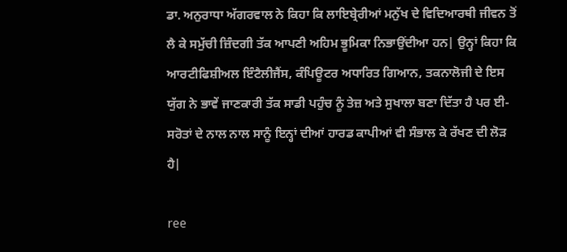ਡਾ. ਅਨੁਰਾਧਾ ਅੱਗਰਵਾਲ ਨੇ ਕਿਹਾ ਕਿ ਲਾਇਬ੍ਰੇਰੀਆਂ ਮਨੁੱਖ ਦੇ ਵਿਦਿਆਰਥੀ ਜੀਵਨ ਤੋਂ ਲੈ ਕੇ ਸਮੁੱਚੀ ਜ਼ਿੰਦਗੀ ਤੱਕ ਆਪਣੀ ਅਹਿਮ ਭੂਮਿਕਾ ਨਿਭਾਉਂਦੀਆ ਹਨ| ਉਨ੍ਹਾਂ ਕਿਹਾ ਕਿ ਆਰਟੀਫਿਸ਼ੀਅਲ ਇੰਟੈਲੀਜੈਂਸ, ਕੰਪਿਊਟਰ ਅਧਾਰਿਤ ਗਿਆਨ, ਤਕਨਾਲੋਜੀ ਦੇ ਇਸ ਯੁੱਗ ਨੇ ਭਾਵੇਂ ਜਾਣਕਾਰੀ ਤੱਕ ਸਾਡੀ ਪਹੁੰਚ ਨੂੰ ਤੇਜ਼ ਅਤੇ ਸੁਖਾਲਾ ਬਣਾ ਦਿੱਤਾ ਹੈ ਪਰ ਈ-ਸਰੋਤਾਂ ਦੇ ਨਾਲ ਨਾਲ ਸਾਨੂੰ ਇਨ੍ਹਾਂ ਦੀਆਂ ਹਾਰਡ ਕਾਪੀਆਂ ਵੀ ਸੰਭਾਲ ਕੇ ਰੱਖਣ ਦੀ ਲੋੜ ਹੈ|

ree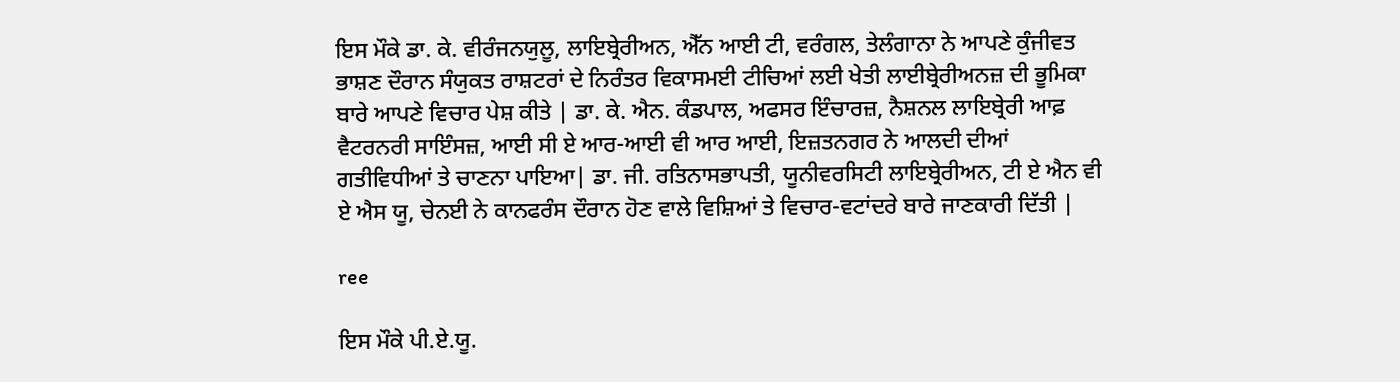ਇਸ ਮੌਕੇ ਡਾ. ਕੇ. ਵੀਰੰਜਨਯੁਲੂ, ਲਾਇਬ੍ਰੇਰੀਅਨ, ਐੱਨ ਆਈ ਟੀ, ਵਰੰਗਲ, ਤੇਲੰਗਾਨਾ ਨੇ ਆਪਣੇ ਕੁੰਜੀਵਤ ਭਾਸ਼ਣ ਦੌਰਾਨ ਸੰਯੁਕਤ ਰਾਸ਼ਟਰਾਂ ਦੇ ਨਿਰੰਤਰ ਵਿਕਾਸਮਈ ਟੀਚਿਆਂ ਲਈ ਖੇਤੀ ਲਾਈਬ੍ਰੇਰੀਅਨਜ਼ ਦੀ ਭੂਮਿਕਾ ਬਾਰੇ ਆਪਣੇ ਵਿਚਾਰ ਪੇਸ਼ ਕੀਤੇ | ਡਾ. ਕੇ. ਐਨ. ਕੰਡਪਾਲ, ਅਫਸਰ ਇੰਚਾਰਜ਼, ਨੈਸ਼ਨਲ ਲਾਇਬ੍ਰੇਰੀ ਆਫ਼ ਵੈਟਰਨਰੀ ਸਾਇੰਸਜ਼, ਆਈ ਸੀ ਏ ਆਰ-ਆਈ ਵੀ ਆਰ ਆਈ, ਇਜ਼ਤਨਗਰ ਨੇ ਆਲਦੀ ਦੀਆਂ ਗਤੀਵਿਧੀਆਂ ਤੇ ਚਾਣਨਾ ਪਾਇਆ| ਡਾ. ਜੀ. ਰਤਿਨਾਸਭਾਪਤੀ, ਯੂਨੀਵਰਸਿਟੀ ਲਾਇਬ੍ਰੇਰੀਅਨ, ਟੀ ਏ ਐਨ ਵੀ ਏ ਐਸ ਯੂ, ਚੇਨਈ ਨੇ ਕਾਨਫਰੰਸ ਦੌਰਾਨ ਹੋਣ ਵਾਲੇ ਵਿਸ਼ਿਆਂ ਤੇ ਵਿਚਾਰ-ਵਟਾਂਦਰੇ ਬਾਰੇ ਜਾਣਕਾਰੀ ਦਿੱਤੀ |

ree

ਇਸ ਮੌਕੇ ਪੀ.ਏ.ਯੂ.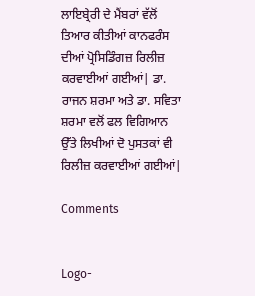ਲਾਇਬ੍ਰੇਰੀ ਦੇ ਮੈਂਬਰਾਂ ਵੱਲੋਂ ਤਿਆਰ ਕੀਤੀਆਂ ਕਾਨਫਰੰਸ ਦੀਆਂ ਪ੍ਰੋਸਿਡਿੰਗਜ਼ ਰਿਲੀਜ਼ ਕਰਵਾਈਆਂ ਗਈਆਂ| ਡਾ. ਰਾਜਨ ਸ਼ਰਮਾ ਅਤੇ ਡਾ. ਸਵਿਤਾ ਸ਼ਰਮਾ ਵਲੋਂ ਫਲ ਵਿਗਿਆਨ ਉੱਤੇ ਲਿਖੀਆਂ ਦੋ ਪੁਸਤਕਾਂ ਵੀ ਰਿਲੀਜ਼ ਕਰਵਾਈਆਂ ਗਈਆਂ|

Comments


Logo-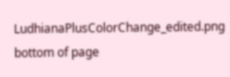LudhianaPlusColorChange_edited.png
bottom of page